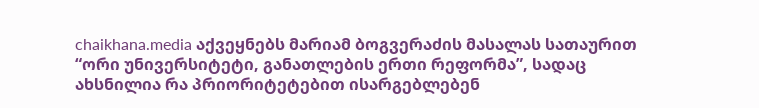chaikhana.media აქვეყნებს მარიამ ბოგვერაძის მასალას სათაურით “ორი უნივერსიტეტი, განათლების ერთი რეფორმა”, სადაც ახსნილია რა პრიორიტეტებით ისარგებლებენ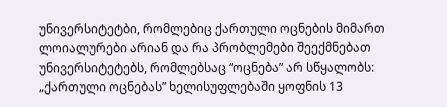უნივერსიტეტბი, რომლებიც ქართული ოცნების მიმართ ლოიალურები არიან და რა პრობლემები შეექმნებათ უნივერსიტეტებს, რომლებსაც “ოცნება” არ სწყალობს:
„ქართული ოცნებას” ხელისუფლებაში ყოფნის 13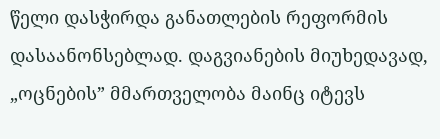წელი დასჭირდა განათლების რეფორმის დასაანონსებლად. დაგვიანების მიუხედავად, „ოცნების” მმართველობა მაინც იტევს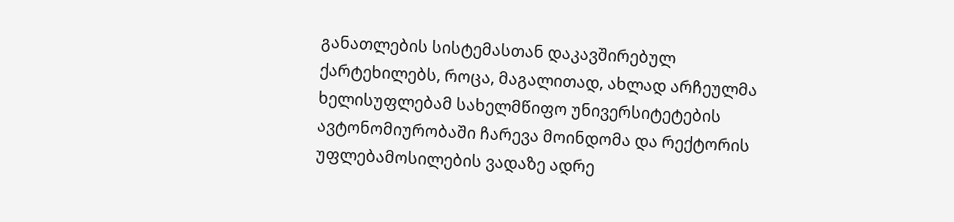განათლების სისტემასთან დაკავშირებულ ქარტეხილებს, როცა, მაგალითად, ახლად არჩეულმა ხელისუფლებამ სახელმწიფო უნივერსიტეტების ავტონომიურობაში ჩარევა მოინდომა და რექტორის უფლებამოსილების ვადაზე ადრე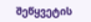შეწყვეტის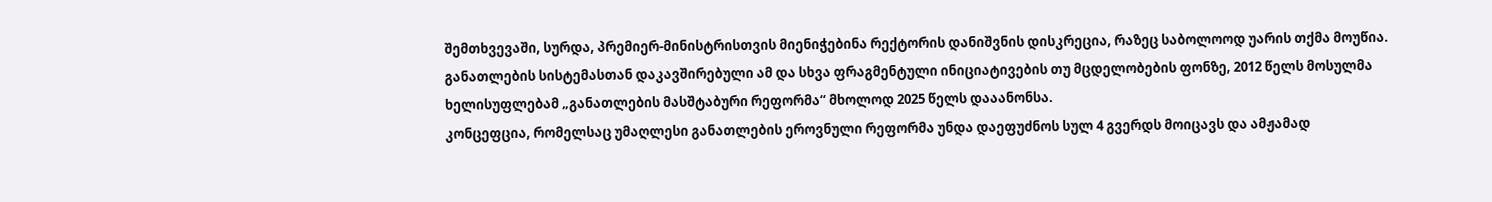შემთხვევაში, სურდა, პრემიერ-მინისტრისთვის მიენიჭებინა რექტორის დანიშვნის დისკრეცია, რაზეც საბოლოოდ უარის თქმა მოუწია. განათლების სისტემასთან დაკავშირებული ამ და სხვა ფრაგმენტული ინიციატივების თუ მცდელობების ფონზე, 2012 წელს მოსულმა ხელისუფლებამ „განათლების მასშტაბური რეფორმა“ მხოლოდ 2025 წელს დააანონსა.
კონცეფცია, რომელსაც უმაღლესი განათლების ეროვნული რეფორმა უნდა დაეფუძნოს სულ 4 გვერდს მოიცავს და ამჟამად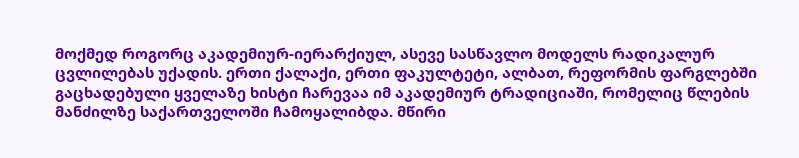მოქმედ როგორც აკადემიურ-იერარქიულ, ასევე სასწავლო მოდელს რადიკალურ ცვლილებას უქადის. ერთი ქალაქი, ერთი ფაკულტეტი, ალბათ, რეფორმის ფარგლებში გაცხადებული ყველაზე ხისტი ჩარევაა იმ აკადემიურ ტრადიციაში, რომელიც წლების მანძილზე საქართველოში ჩამოყალიბდა. მწირი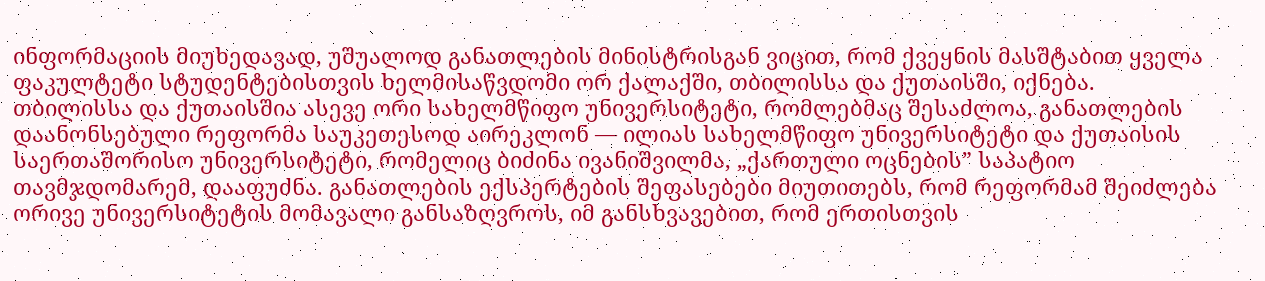ინფორმაციის მიუხედავად, უშუალოდ განათლების მინისტრისგან ვიცით, რომ ქვეყნის მასშტაბით ყველა ფაკულტეტი სტუდენტებისთვის ხელმისაწვდომი ორ ქალაქში, თბილისსა და ქუთაისში, იქნება.
თბილისსა და ქუთაისშია ასევე ორი სახელმწიფო უნივერსიტეტი, რომლებმაც შესაძლოა, განათლების დაანონსებული რეფორმა საუკეთესოდ აირეკლონ — ილიას სახელმწიფო უნივერსიტეტი და ქუთაისის საერთაშორისო უნივერსიტეტი, რომელიც ბიძინა ივანიშვილმა, „ქართული ოცნების” საპატიო თავმჯდომარემ, დააფუძნა. განათლების ექსპერტების შეფასებები მიუთითებს, რომ რეფორმამ შეიძლება ორივე უნივერსიტეტის მომავალი განსაზღვროს, იმ განსხვავებით, რომ ერთისთვის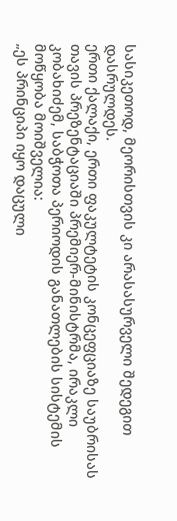სასიკეთოდ, მეორისთვის კი არასასურველი შედეგით დასრულდეს.
ერთი ქალაქი, ერთი ფაკულტეტის კონცეფციაზე საუბრისას თავის პრეზენტაციაში პრემიერ-მინისტრმა, ირაკლი კობახიძემ, საბჭოთა პერიოდის განათლების სისტემის მოწყობა მოიშველია:
„ეს პრინციპი იყო დაცული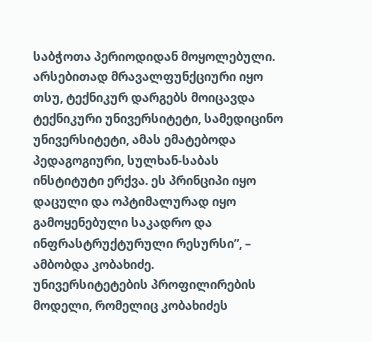საბჭოთა პერიოდიდან მოყოლებული. არსებითად მრავალფუნქციური იყო თსუ, ტექნიკურ დარგებს მოიცავდა ტექნიკური უნივერსიტეტი, სამედიცინო უნივერსიტეტი, ამას ემატებოდა პედაგოგიური, სულხან-საბას ინსტიტუტი ერქვა. ეს პრინციპი იყო დაცული და ოპტიმალურად იყო გამოყენებული საკადრო და ინფრასტრუქტურული რესურსი”, – ამბობდა კობახიძე.
უნივერსიტეტების პროფილირების მოდელი, რომელიც კობახიძეს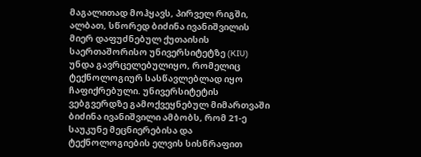მაგალითად მოჰყავს, პირველ რიგში, ალბათ, სწორედ ბიძინა ივანიშვილის მიერ დაფუძნებულ ქუთაისის საერთაშორისო უნივერსიტეტზე (KIU) უნდა გავრცელებულიყო, რომელიც ტექნოლოგიურ სასწავლებლად იყო ჩაფიქრებული. უნივერსიტეტის ვებგვერდზე გამოქვეყნებულ მიმართვაში ბიძინა ივანიშვილი ამბობს, რომ 21-ე საუკუნე მეცნიერებისა და ტექნოლოგიების ელვის სისწრაფით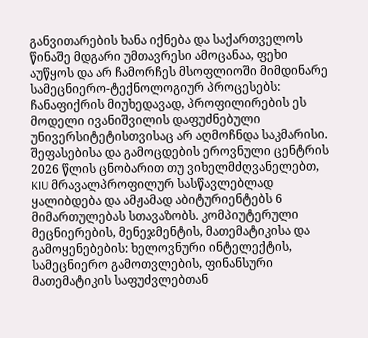განვითარების ხანა იქნება და საქართველოს წინაშე მდგარი უმთავრესი ამოცანაა, ფეხი აუწყოს და არ ჩამორჩეს მსოფლიოში მიმდინარე სამეცნიერო-ტექნოლოგიურ პროცესებს:
ჩანაფიქრის მიუხედავად, პროფილირების ეს მოდელი ივანიშვილის დაფუძნებული უნივერსიტეტისთვისაც არ აღმოჩნდა საკმარისი. შეფასებისა და გამოცდების ეროვნული ცენტრის 2026 წლის ცნობარით თუ ვიხელმძღვანელებთ, KIU მრავალპროფილურ სასწავლებლად ყალიბდება და ამჟამად აბიტურიენტებს 6 მიმართულებას სთავაზობს. კომპიუტერული მეცნიერების, მენეჯმენტის, მათემატიკისა და გამოყენებების: ხელოვნური ინტელექტის, სამეცნიერო გამოთვლების, ფინანსური მათემატიკის საფუძვლებთან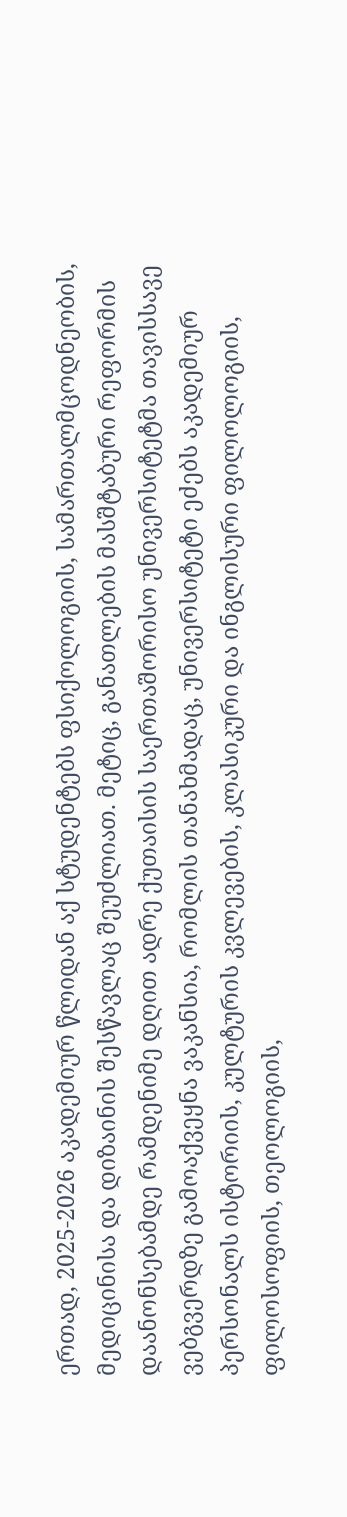ერთად, 2025-2026 აკადემიურ წლიდან აქ სტუდენტებს ფსიქოლოგიის, სამართალმცოდნეობის, მედიცინისა და დიზაინის შესწავლაც შეუძლიათ. მეტიც, განათლების მასშტაბური რეფორმის დაანონსებამდე რამდენიმე დღით ადრე ქუთაისის საერთაშორისო უნივერსიტეტმა თავისსავე ვებგვერდზე გამოაქვეყნა ვაკანსია, რომლის თანახმადაც, უნივერსიტეტი ეძებს აკადემიურ პერსონალს ისტორიის, კულტურის კვლევების, კლასიკური და ინგლისური ფილოლოგიის, ფილოსოფიის, თეოლოგიის,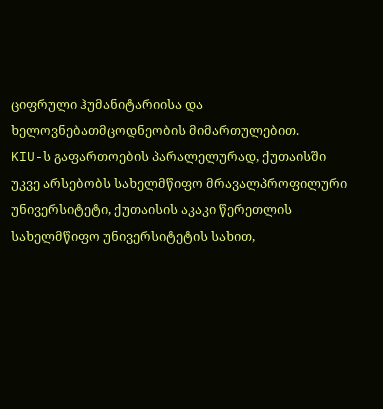ციფრული ჰუმანიტარიისა და ხელოვნებათმცოდნეობის მიმართულებით.
KIU-ს გაფართოების პარალელურად, ქუთაისში უკვე არსებობს სახელმწიფო მრავალპროფილური უნივერსიტეტი, ქუთაისის აკაკი წერეთლის სახელმწიფო უნივერსიტეტის სახით,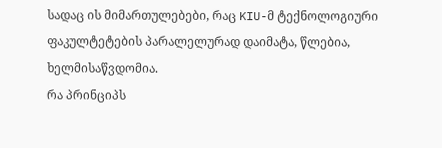სადაც ის მიმართულებები, რაც KIU-მ ტექნოლოგიური ფაკულტეტების პარალელურად დაიმატა, წლებია, ხელმისაწვდომია.
რა პრინციპს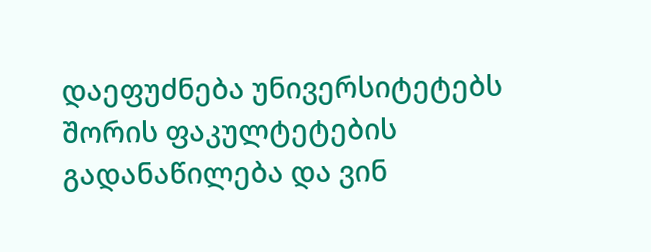დაეფუძნება უნივერსიტეტებს შორის ფაკულტეტების გადანაწილება და ვინ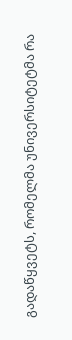გადაწყვეტს, რომელმა უნივერსიტეტმა რა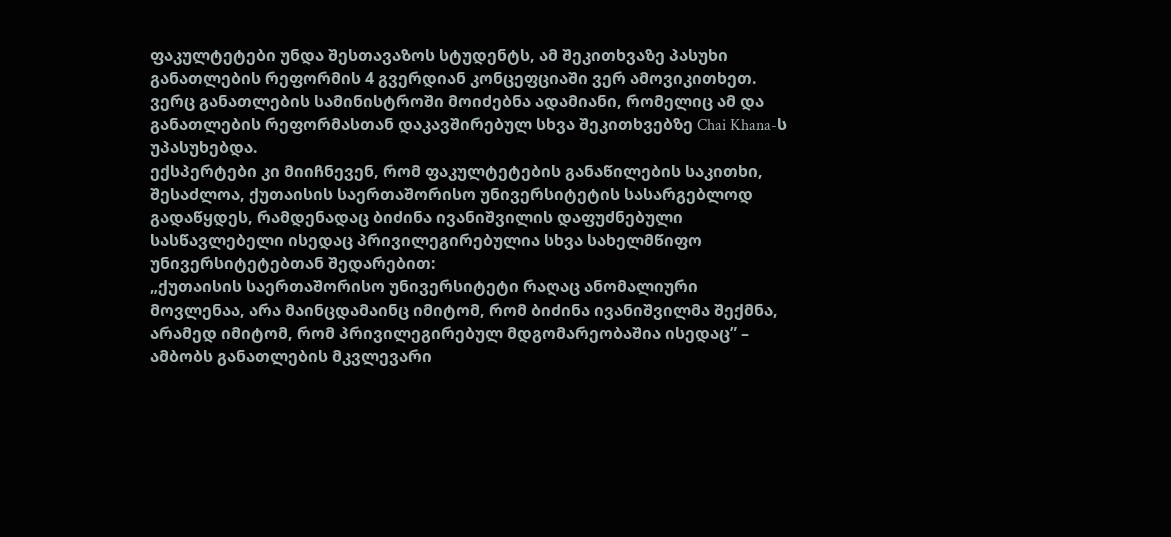ფაკულტეტები უნდა შესთავაზოს სტუდენტს, ამ შეკითხვაზე პასუხი განათლების რეფორმის 4 გვერდიან კონცეფციაში ვერ ამოვიკითხეთ. ვერც განათლების სამინისტროში მოიძებნა ადამიანი, რომელიც ამ და განათლების რეფორმასთან დაკავშირებულ სხვა შეკითხვებზე Chai Khana-ს უპასუხებდა.
ექსპერტები კი მიიჩნევენ, რომ ფაკულტეტების განაწილების საკითხი, შესაძლოა, ქუთაისის საერთაშორისო უნივერსიტეტის სასარგებლოდ გადაწყდეს, რამდენადაც ბიძინა ივანიშვილის დაფუძნებული სასწავლებელი ისედაც პრივილეგირებულია სხვა სახელმწიფო უნივერსიტეტებთან შედარებით:
„ქუთაისის საერთაშორისო უნივერსიტეტი რაღაც ანომალიური მოვლენაა, არა მაინცდამაინც იმიტომ, რომ ბიძინა ივანიშვილმა შექმნა, არამედ იმიტომ, რომ პრივილეგირებულ მდგომარეობაშია ისედაც” – ამბობს განათლების მკვლევარი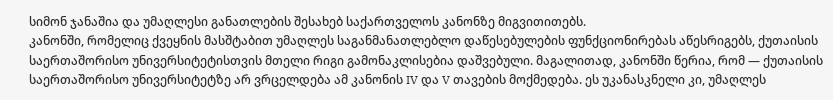სიმონ ჯანაშია და უმაღლესი განათლების შესახებ საქართველოს კანონზე მიგვითითებს.
კანონში, რომელიც ქვეყნის მასშტაბით უმაღლეს საგანმანათლებლო დაწესებულების ფუნქციონირებას აწესრიგებს, ქუთაისის საერთაშორისო უნივერსიტეტისთვის მთელი რიგი გამონაკლისებია დაშვებული. მაგალითად, კანონში წერია, რომ — ქუთაისის საერთაშორისო უნივერსიტეტზე არ ვრცელდება ამ კანონის IV და V თავების მოქმედება. ეს უკანასკნელი კი, უმაღლეს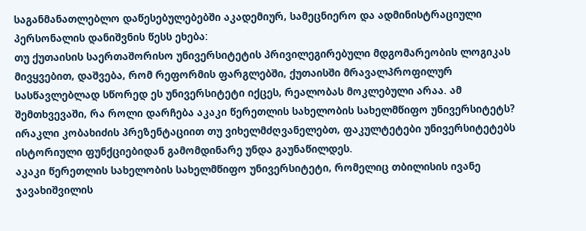საგანმანათლებლო დაწესებულებებში აკადემიურ, სამეცნიერო და ადმინისტრაციული პერსონალის დანიშვნის წესს ეხება:
თუ ქუთაისის საერთაშორისო უნივერსიტეტის პრივილეგირებული მდგომარეობის ლოგიკას მივყვებით, დაშვება, რომ რეფორმის ფარგლებში, ქუთაისში მრავალპროფილურ სასწავლებლად სწორედ ეს უნივერსიტეტი იქცეს, რეალობას მოკლებული არაა. ამ შემთხვევაში, რა როლი დარჩება აკაკი წერეთლის სახელობის სახელმწიფო უნივერსიტეტს? ირაკლი კობახიძის პრეზენტაციით თუ ვიხელმძღვანელებთ, ფაკულტეტები უნივერსიტეტებს ისტორიული ფუნქციებიდან გამომდინარე უნდა გაუნაწილდეს.
აკაკი წერეთლის სახელობის სახელმწიფო უნივერსიტეტი, რომელიც თბილისის ივანე ჯავახიშვილის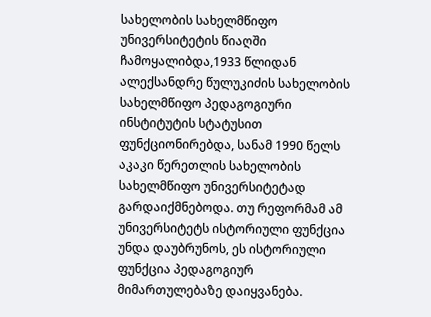სახელობის სახელმწიფო უნივერსიტეტის წიაღში ჩამოყალიბდა,1933 წლიდან ალექსანდრე წულუკიძის სახელობის სახელმწიფო პედაგოგიური ინსტიტუტის სტატუსით ფუნქციონირებდა, სანამ 1990 წელს აკაკი წერეთლის სახელობის სახელმწიფო უნივერსიტეტად გარდაიქმნებოდა. თუ რეფორმამ ამ უნივერსიტეტს ისტორიული ფუნქცია უნდა დაუბრუნოს, ეს ისტორიული ფუნქცია პედაგოგიურ მიმართულებაზე დაიყვანება.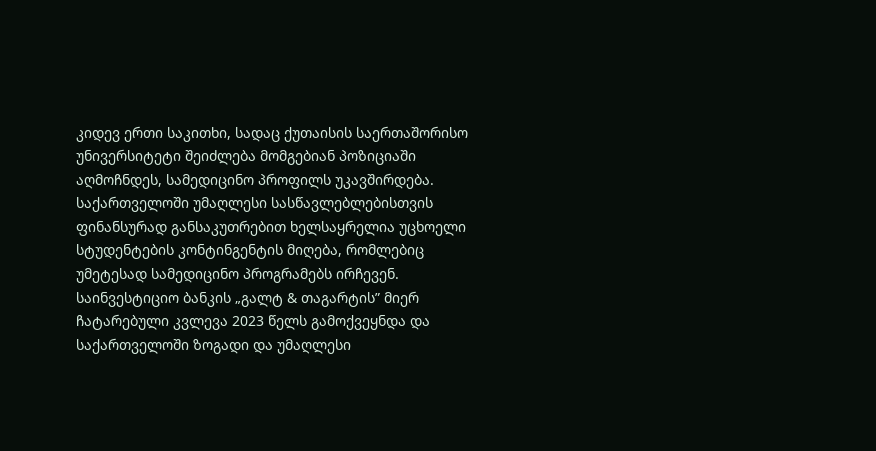კიდევ ერთი საკითხი, სადაც ქუთაისის საერთაშორისო უნივერსიტეტი შეიძლება მომგებიან პოზიციაში აღმოჩნდეს, სამედიცინო პროფილს უკავშირდება. საქართველოში უმაღლესი სასწავლებლებისთვის ფინანსურად განსაკუთრებით ხელსაყრელია უცხოელი სტუდენტების კონტინგენტის მიღება, რომლებიც უმეტესად სამედიცინო პროგრამებს ირჩევენ.
საინვესტიციო ბანკის „გალტ & თაგარტის” მიერ ჩატარებული კვლევა 2023 წელს გამოქვეყნდა და საქართველოში ზოგადი და უმაღლესი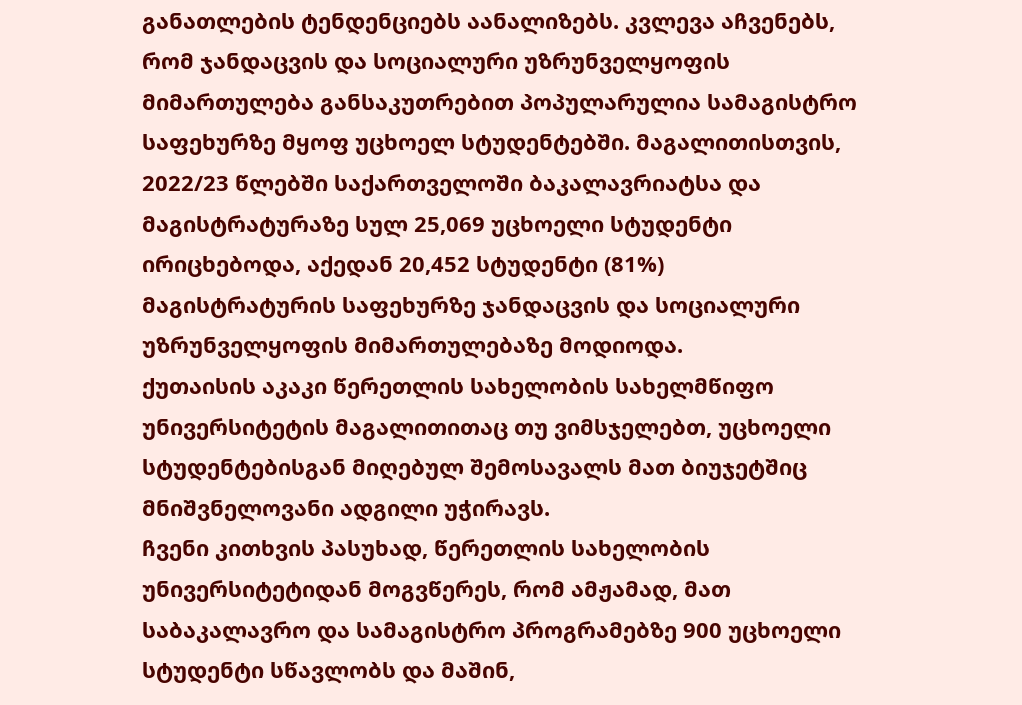განათლების ტენდენციებს აანალიზებს. კვლევა აჩვენებს, რომ ჯანდაცვის და სოციალური უზრუნველყოფის მიმართულება განსაკუთრებით პოპულარულია სამაგისტრო საფეხურზე მყოფ უცხოელ სტუდენტებში. მაგალითისთვის, 2022/23 წლებში საქართველოში ბაკალავრიატსა და მაგისტრატურაზე სულ 25,069 უცხოელი სტუდენტი ირიცხებოდა, აქედან 20,452 სტუდენტი (81%) მაგისტრატურის საფეხურზე ჯანდაცვის და სოციალური უზრუნველყოფის მიმართულებაზე მოდიოდა.
ქუთაისის აკაკი წერეთლის სახელობის სახელმწიფო უნივერსიტეტის მაგალითითაც თუ ვიმსჯელებთ, უცხოელი სტუდენტებისგან მიღებულ შემოსავალს მათ ბიუჯეტშიც მნიშვნელოვანი ადგილი უჭირავს.
ჩვენი კითხვის პასუხად, წერეთლის სახელობის უნივერსიტეტიდან მოგვწერეს, რომ ამჟამად, მათ საბაკალავრო და სამაგისტრო პროგრამებზე 900 უცხოელი სტუდენტი სწავლობს და მაშინ,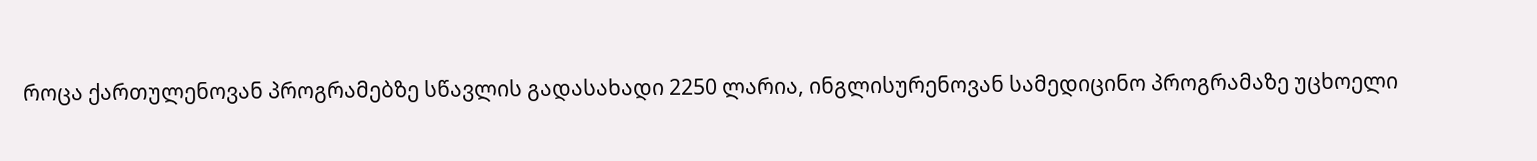როცა ქართულენოვან პროგრამებზე სწავლის გადასახადი 2250 ლარია, ინგლისურენოვან სამედიცინო პროგრამაზე უცხოელი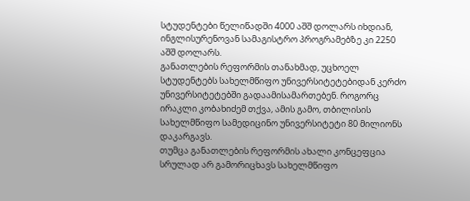სტუდენტები წელიწადში 4000 აშშ დოლარს იხდიან, ინგლისურენოვან სამაგისტრო პროგრამებზე კი 2250 აშშ დოლარს.
განათლების რეფორმის თანახმად, უცხოელ სტუდენტებს სახელმწიფო უნივერსიტეტებიდან კერძო უნივერსიტეტებში გადაამისამართებენ. როგორც ირაკლი კობახიძემ თქვა, ამის გამო, თბილისის სახელმწიფო სამედიცინო უნივერსიტეტი 80 მილიონს დაკარგავს.
თუმცა განათლების რეფორმის ახალი კონცეფცია სრულად არ გამორიცხავს სახელმწიფო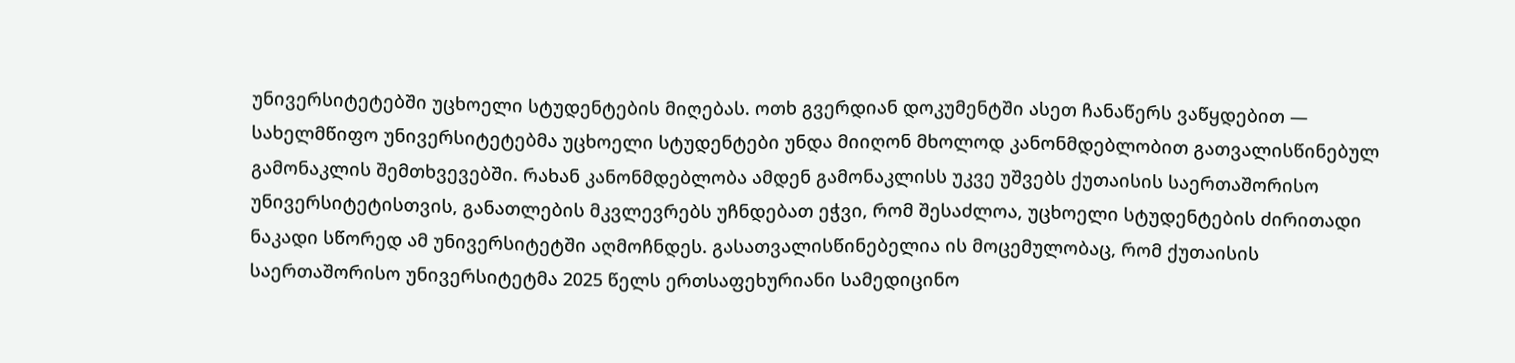უნივერსიტეტებში უცხოელი სტუდენტების მიღებას. ოთხ გვერდიან დოკუმენტში ასეთ ჩანაწერს ვაწყდებით — სახელმწიფო უნივერსიტეტებმა უცხოელი სტუდენტები უნდა მიიღონ მხოლოდ კანონმდებლობით გათვალისწინებულ გამონაკლის შემთხვევებში. რახან კანონმდებლობა ამდენ გამონაკლისს უკვე უშვებს ქუთაისის საერთაშორისო უნივერსიტეტისთვის, განათლების მკვლევრებს უჩნდებათ ეჭვი, რომ შესაძლოა, უცხოელი სტუდენტების ძირითადი ნაკადი სწორედ ამ უნივერსიტეტში აღმოჩნდეს. გასათვალისწინებელია ის მოცემულობაც, რომ ქუთაისის საერთაშორისო უნივერსიტეტმა 2025 წელს ერთსაფეხურიანი სამედიცინო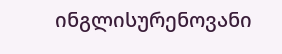ინგლისურენოვანი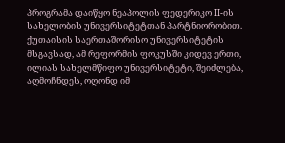პროგრამა დაიწყო ნეაპოლის ფედერიკო II-ის სახელობის უნივერსიტეტთან პარტნიორობით.
ქუთაისის საერთაშორისო უნივერსიტეტის მსგავსად, ამ რეფორმის ფოკუსში კიდევ ერთი, ილიას სახელმწიფო უნივერსიტეტი, შეიძლება, აღმოჩნდეს, ოღონდ იმ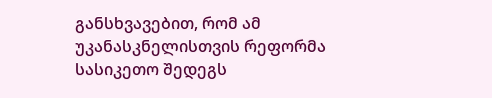განსხვავებით, რომ ამ უკანასკნელისთვის რეფორმა სასიკეთო შედეგს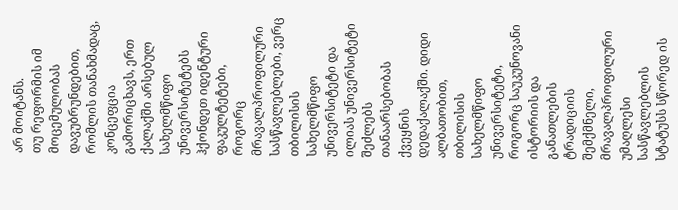არ მოიტანს.
თუ რეფორმის იმ მოცემულობას დავუბრუნდებით, რომლის თანახმადაც, კონცეფცია გამორიცხავს, ერთ ქალაქში არსებულ სახელმწიფო უნივერსიტეტებს ჰქონდეთ იდენტური ფაკულტეტები, როგორც მრავალპროფილური სასწავლებლები, ვერც თბილისის სახელმწიფო უნივერსიტეტი და ილიას უნივერსიტეტი შეძლებს თანაარსებობას ქვეყნის დედაქალაქში. დიდი ალბათობით, თბილისის სახელმწიფო უნივერსიტეტი, როგორც საუკუნოვანი ისტორიის და განათლების ტრადიციის შემქმნელი, მრავალპროფილური უმაღლესი სასწავლებლის სტატუსს სწორედ ის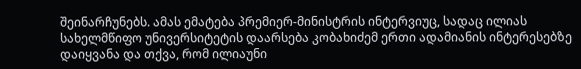შეინარჩუნებს. ამას ემატება პრემიერ-მინისტრის ინტერვიუც, სადაც ილიას სახელმწიფო უნივერსიტეტის დაარსება კობახიძემ ერთი ადამიანის ინტერესებზე დაიყვანა და თქვა, რომ ილიაუნი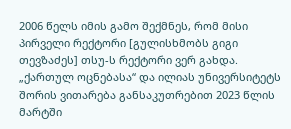2006 წელს იმის გამო შექმნეს, რომ მისი პირველი რექტორი [გულისხმობს გიგი თევზაძეს] თსუ-ს რექტორი ვერ გახდა.
„ქართულ ოცნებასა“ და ილიას უნივერსიტეტს შორის ვითარება განსაკუთრებით 2023 წლის მარტში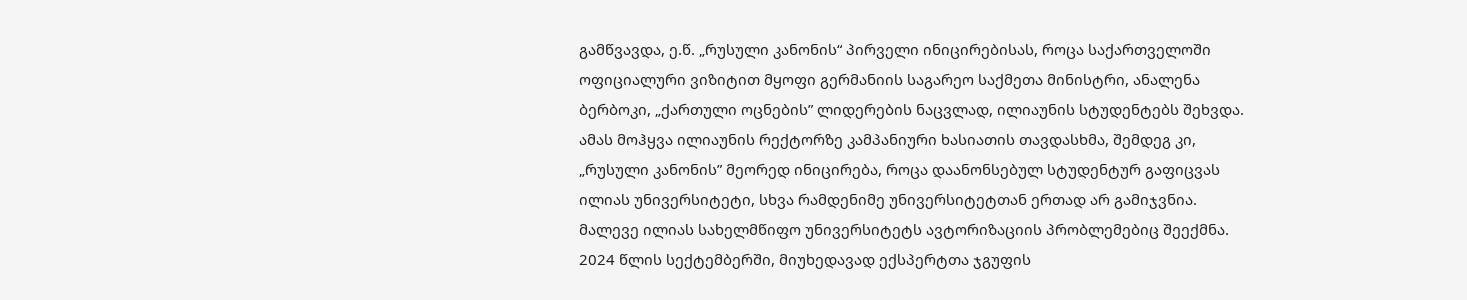გამწვავდა, ე.წ. „რუსული კანონის“ პირველი ინიცირებისას, როცა საქართველოში ოფიციალური ვიზიტით მყოფი გერმანიის საგარეო საქმეთა მინისტრი, ანალენა ბერბოკი, „ქართული ოცნების” ლიდერების ნაცვლად, ილიაუნის სტუდენტებს შეხვდა. ამას მოჰყვა ილიაუნის რექტორზე კამპანიური ხასიათის თავდასხმა, შემდეგ კი, „რუსული კანონის” მეორედ ინიცირება, როცა დაანონსებულ სტუდენტურ გაფიცვას ილიას უნივერსიტეტი, სხვა რამდენიმე უნივერსიტეტთან ერთად არ გამიჯვნია.
მალევე ილიას სახელმწიფო უნივერსიტეტს ავტორიზაციის პრობლემებიც შეექმნა. 2024 წლის სექტემბერში, მიუხედავად ექსპერტთა ჯგუფის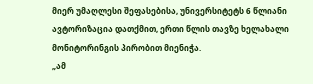მიერ უმაღლესი შეფასებისა, უნივერსიტეტს 6 წლიანი ავტორიზაცია დათქმით, ერთი წლის თავზე ხელახალი მონიტორინგის პირობით მიენიჭა.
„ამ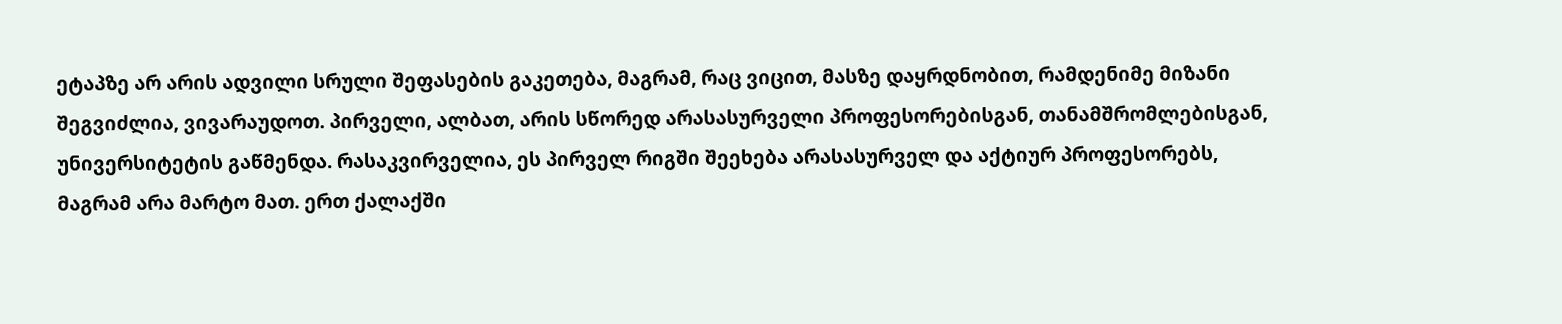ეტაპზე არ არის ადვილი სრული შეფასების გაკეთება, მაგრამ, რაც ვიცით, მასზე დაყრდნობით, რამდენიმე მიზანი შეგვიძლია, ვივარაუდოთ. პირველი, ალბათ, არის სწორედ არასასურველი პროფესორებისგან, თანამშრომლებისგან, უნივერსიტეტის გაწმენდა. რასაკვირველია, ეს პირველ რიგში შეეხება არასასურველ და აქტიურ პროფესორებს, მაგრამ არა მარტო მათ. ერთ ქალაქში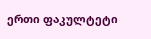ერთი ფაკულტეტი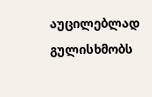აუცილებლად გულისხმობს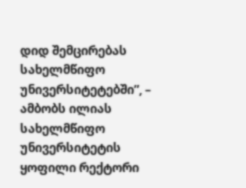დიდ შემცირებას სახელმწიფო უნივერსიტეტებში”, – ამბობს ილიას სახელმწიფო უნივერსიტეტის ყოფილი რექტორი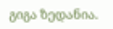გიგა ზედანია.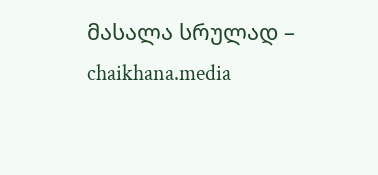მასალა სრულად – chaikhana.media